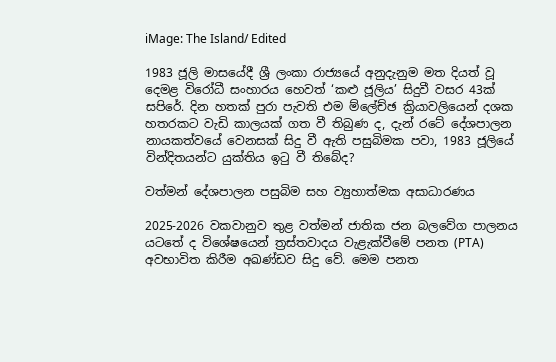iMage: The Island/ Edited

1983 ජූලි මාසයේදී ශ්‍රී ලංකා රාජ්‍යයේ අනුදැනුම මත දියත් වූ දෙමළ විරෝධී සංහාරය හෙවත් ‘කළු ජූලිය’ සිදුවී වසර 43ක් සපිරේ. දින හතක් පුරා පැවති එම ම්ලේච්ඡ ක්‍රියාවලියෙන් දශක හතරකට වැඩි කාලයක් ගත වී තිබුණ ද, දැන් රටේ දේශපාලන නායකත්වයේ වෙනසක් සිදු වී ඇති පසුබිමක පවා, 1983 ජූලියේ වින්දිතයන්ට යුක්තිය ඉටු වී තිබේද?

වත්මන් දේශපාලන පසුබිම සහ ව්‍යුහාත්මක අසාධාරණය

2025-2026 වකවානුව තුළ වත්මන් ජාතික ජන බලවේග පාලනය යටතේ ද විශේෂයෙන් ත්‍රස්තවාදය වැළැක්වීමේ පනත (PTA) අවභාවිත කිරීම අඛණ්ඩව සිදු වේ. මෙම පනත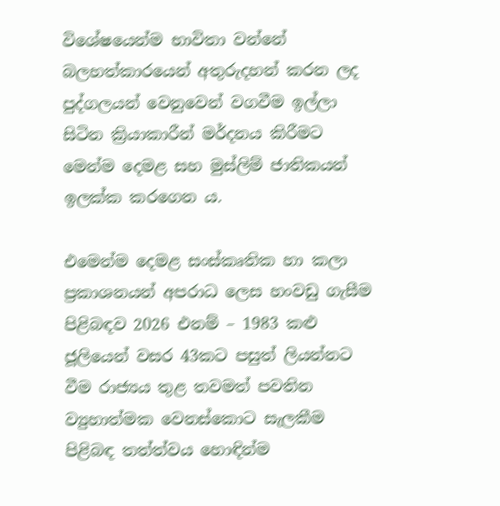විශේෂයෙන්ම භාවිතා වන්නේ බලහත්කාරයෙන් අතුරුදහන් කරන ලද පුද්ගලයන් වෙනුවෙන් වගවීම ඉල්ලා සිටින ක්‍රියාකාරීන් මර්දනය කිරීමට මෙන්ම දෙමළ සහ මුස්ලිම් ජාතිකයන් ඉලක්ක කරගෙන ය.

එමෙන්ම දෙමළ සංස්කෘතික හා කලා ප්‍රකාශනයන් අපරාධ ලෙස හංවඩු ගැසීම පිළිබඳව 2026 එනම් – 1983 කළු ජූලියෙන් වසර 43කට පසුත් ලියන්නට වීම රාජ්‍යය තුළ තවමත් පවතින ව්‍යුහාත්මක වෙනස්කොට සැලකීම පිළිබඳ තත්ත්වය හොඳින්ම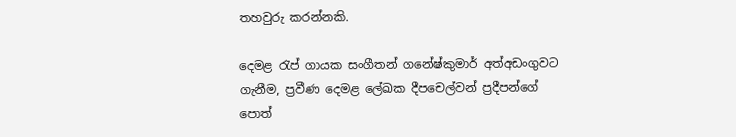තහවුරු කරන්නකි.

දෙමළ රැප් ගායක සංගීතන් ගනේෂ්කුමාර් අත්අඩංගුවට ගැනීම, ප්‍රවීණ දෙමළ ලේඛක දීපචෙල්වන් ප්‍රදීපන්ගේ පොත්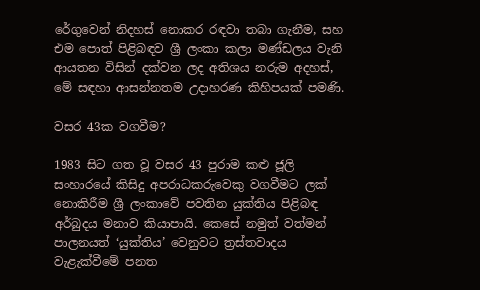රේගුවෙන් නිදහස් නොකර රඳවා තබා ගැනීම, සහ එම පොත් පිළිබඳව ශ්‍රී ලංකා කලා මණ්ඩලය වැනි ආයතන විසින් දක්වන ලද අතිශය නරුම අදහස්, මේ සඳහා ආසන්නතම උදාහරණ කිහිපයක් පමණි.

වසර 43ක වගවීම?

1983 සිට ගත වූ වසර 43 පුරාම කළු ජූලි සංහාරයේ කිසිදු අපරාධකරුවෙකු වගවීමට ලක් නොකිරීම ශ්‍රී ලංකාවේ පවතින යුක්තිය පිළිබඳ අර්බුදය මනාව කියාපායි. කෙසේ නමුත් වත්මන් පාලනයත් ‘යුක්තිය’ වෙනුවට ත්‍රස්තවාදය වැළැක්වීමේ පනත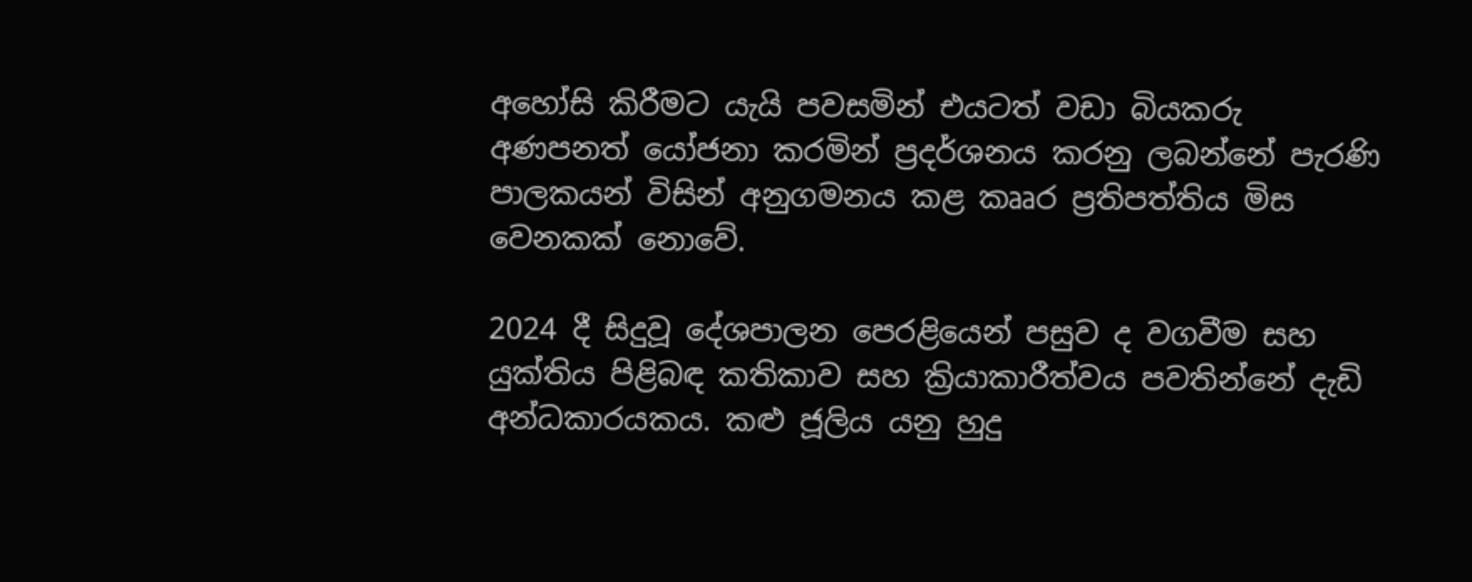අහෝසි කිරීමට යැයි පවසමින් එයටත් වඩා බියකරු අණපනත් යෝජනා කරමින් ප්‍රදර්ශනය කරනු ලබන්නේ පැරණි පාලකයන් විසින් අනුගමනය කළ කෲර ප්‍රතිපත්තිය මිස වෙනකක් නොවේ.

2024 දී සිදුවූ දේශපාලන පෙරළියෙන් පසුව ද වගවීම සහ යුක්තිය පිළිබඳ කතිකාව සහ ක්‍රියාකාරීත්වය පවතින්නේ දැඩි අන්ධකාරයකය. කළු ජූලිය යනු හුදු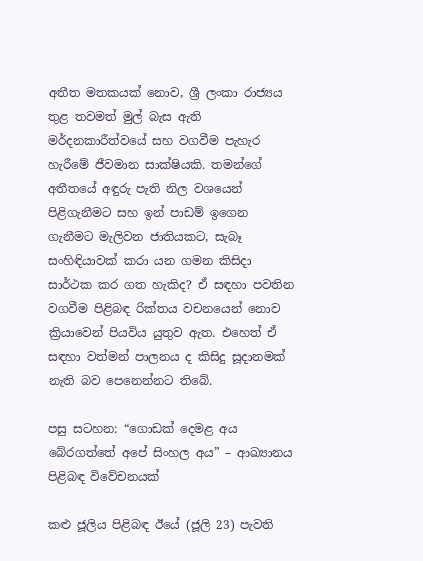අතීත මතකයක් නොව, ශ්‍රී ලංකා රාජ්‍යය තුළ තවමත් මුල් බැස ඇති මර්දනකාරීත්වයේ සහ වගවීම පැහැර හැරීමේ ජීවමාන සාක්ෂියකි. තමන්ගේ අතීතයේ අඳුරු පැති නිල වශයෙන් පිළිගැනීමට සහ ඉන් පාඩම් ඉගෙන ගැනීමට මැලිවන ජාතියකට, සැබෑ සංහිඳියාවක් කරා යන ගමන කිසිදා සාර්ථක කර ගත හැකිද? ඒ සඳහා පවතින වගවීම පිළිබඳ රික්තය වචනයෙන් නොව ක්‍රියාවෙන් පියවිය යුතුව ඇත. එහෙත් ඒ සඳහා වත්මන් පාලනය ද කිසිදු සූදානමක් නැති බව පෙනෙන්නට තිබේ.

පසු සටහන: “ගොඩක් දෙමළ අය බේරගත්තේ අපේ සිංහල අය” – ආඛ්‍යානය පිළිබඳ විවේචනයක්

කළු ජූලිය පිළිබඳ ඊයේ (ජූලි 23) පැවති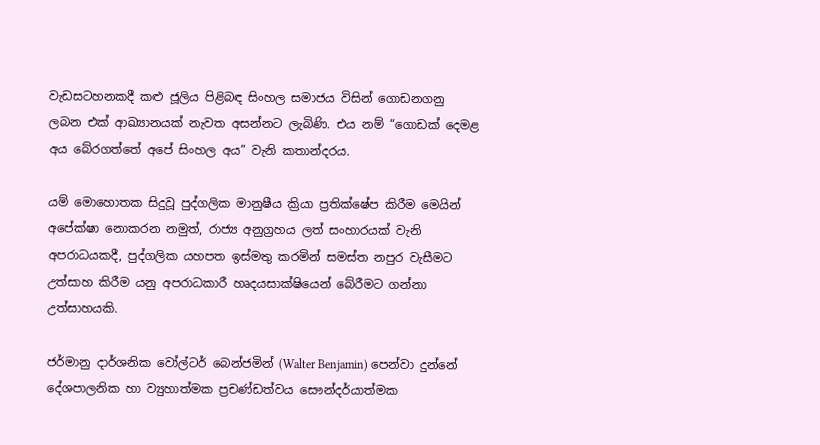වැඩසටහනකදී කළු ජූලිය පිළිබඳ සිංහල සමාජය විසින් ගොඩනගනු ලබන එක් ආඛ්‍යානයක් නැවත අසන්නට ලැබිණි. එය නම් “ගොඩක් දෙමළ අය බේරගත්තේ අපේ සිංහල අය” වැනි කතාන්දරය.

යම් මොහොතක සිදුවූ පුද්ගලික මානුෂීය ක්‍රියා ප්‍රතික්ෂේප කිරීම මෙයින් අපේක්ෂා නොකරන නමුත්, රාජ්‍ය අනුග්‍රහය ලත් සංහාරයක් වැනි අපරාධයකදී, පුද්ගලික යහපත ඉස්මතු කරමින් සමස්ත නපුර වැසීමට උත්සාහ කිරීම යනු අපරාධකාරී හෘදයසාක්ෂියෙන් බේරීමට ගන්නා උත්සාහයකි.

ජර්මානු දාර්ශනික වෝල්ටර් බෙන්ජමින් (Walter Benjamin) පෙන්වා දුන්නේ දේශපාලනික හා ව්‍යුහාත්මක ප්‍රචණ්ඩත්වය සෞන්දර්යාත්මක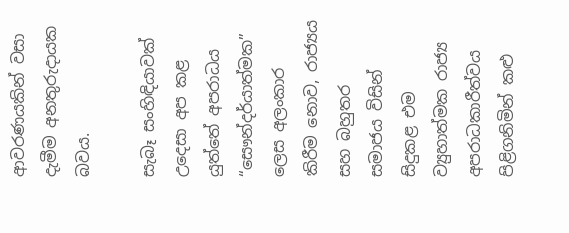ආවරණයකින් වසා දැමීම අනතුරුදායක බවය.

සැබෑ සංහිඳියාවක් උදෙසා අප කළ යුත්තේ අපරාධය “සෞන්දර්යාත්මක” ලෙස අලංකාර කිරීම නොව, රාජ්‍යය සහ බහුතර සමාජය විසින් සිදුකළ එම ව්‍යුහාත්මක රාජ්‍ය අපරාධකාරීත්වය පිළිගනිමින් කළු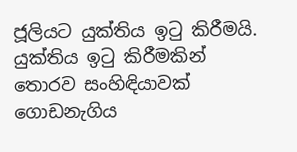ජූලියට යුක්තිය ඉටු කිරීමයි. යුක්තිය ඉටු කිරීමකින් තොරව සංහිඳියාවක් ගොඩනැගිය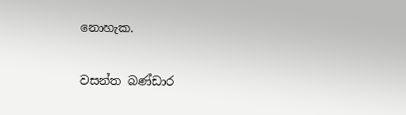නොහැක.

වසන්ත බණ්ඩාර